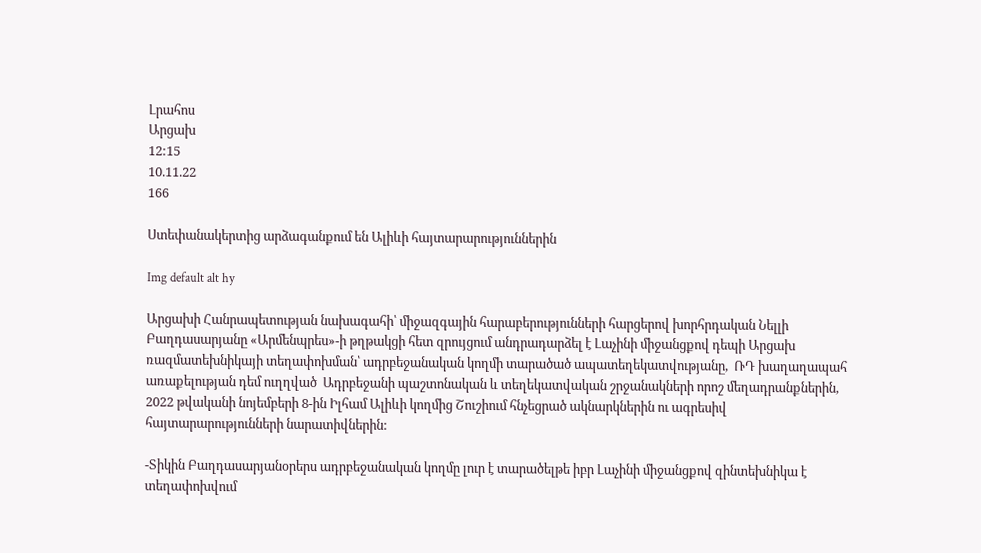Լրահոս
Արցախ
12:15
10.11.22
166

Ստեփանակերտից արձագանքում են Ալիևի հայտարարություններին

Img default alt hy

Արցախի Հանրապետության նախագահի՝ միջազգային հարաբերությունների հարցերով խորհրդական Նելլի Բաղդասարյանը «Արմենպրես»-ի թղթակցի հետ զրույցում անդրադարձել է Լաչինի միջանցքով դեպի Արցախ ռազմատեխնիկայի տեղափոխման՝ ադրբեջանական կողմի տարածած ապատեղեկատվությանը,  ՌԴ խաղաղապահ առաքելության դեմ ուղղված  Ադրբեջանի պաշտոնական և տեղեկատվական շրջանակների որոշ մեղադրանքներին, 2022 թվականի նոյեմբերի 8-ին Իլհամ Ալիևի կողմից Շուշիում հնչեցրած ակնարկներին ու ագրեսիվ հայտարարությունների նարատիվներին:

-Տիկին Բաղդասարյանօրերս ադրբեջանական կողմը լուր է տարածելթե իբր Լաչինի միջանցքով զինտեխնիկա է տեղափոխվում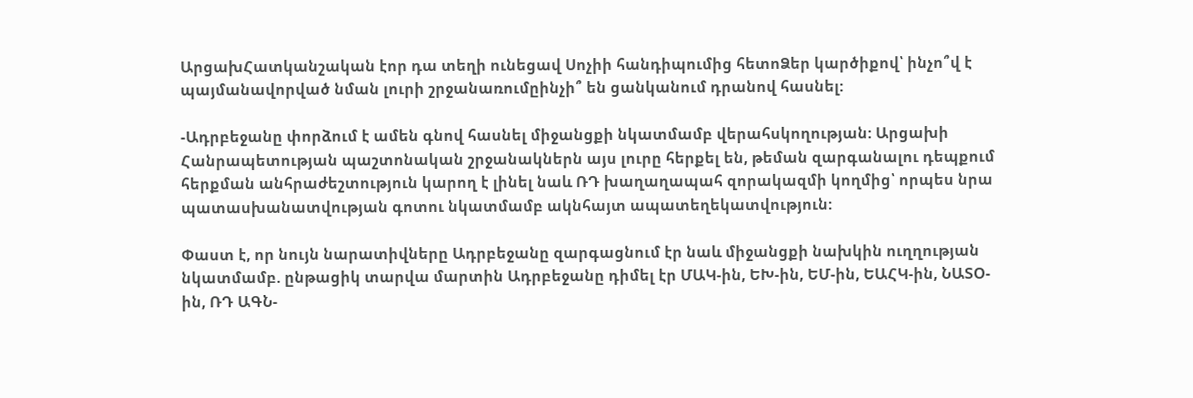ԱրցախՀատկանշական էոր դա տեղի ունեցավ Սոչիի հանդիպումից հետոՁեր կարծիքով՝ ինչո՞վ է պայմանավորված նման լուրի շրջանառումըինչի՞ են ցանկանում դրանով հասնել:

-Ադրբեջանը փորձում է ամեն գնով հասնել միջանցքի նկատմամբ վերահսկողության: Արցախի Հանրապետության պաշտոնական շրջանակներն այս լուրը հերքել են, թեման զարգանալու դեպքում հերքման անհրաժեշտություն կարող է լինել նաև ՌԴ խաղաղապահ զորակազմի կողմից՝ որպես նրա պատասխանատվության գոտու նկատմամբ ակնհայտ ապատեղեկատվություն:

Փաստ է, որ նույն նարատիվները Ադրբեջանը զարգացնում էր նաև միջանցքի նախկին ուղղության նկատմամբ. ընթացիկ տարվա մարտին Ադրբեջանը դիմել էր ՄԱԿ-ին, ԵԽ-ին, ԵՄ-ին, ԵԱՀԿ-ին, ՆԱՏՕ-ին, ՌԴ ԱԳՆ-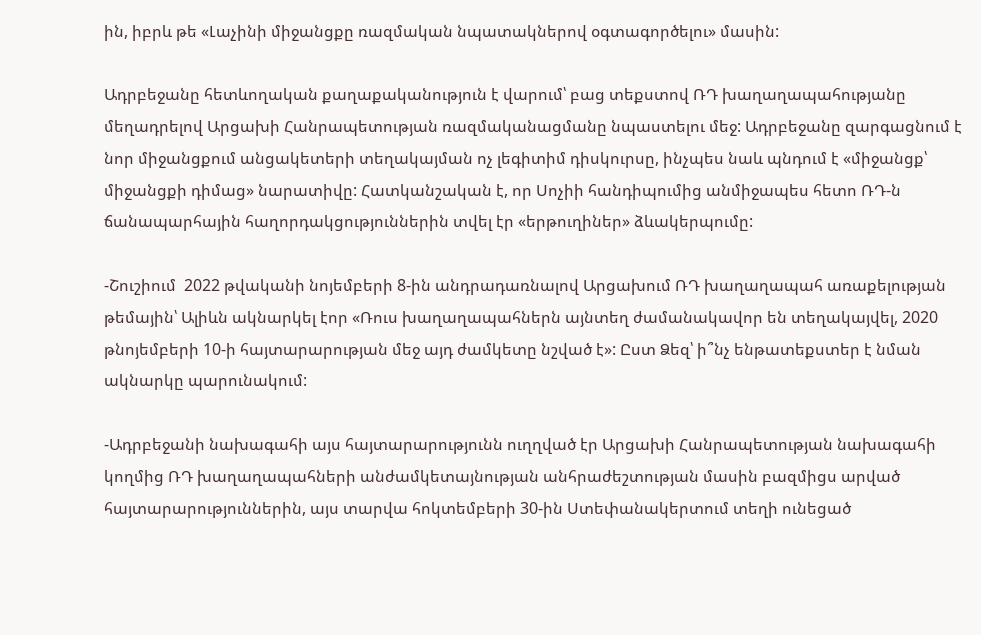ին, իբրև թե «Լաչինի միջանցքը ռազմական նպատակներով օգտագործելու» մասին:

Ադրբեջանը հետևողական քաղաքականություն է վարում՝ բաց տեքստով ՌԴ խաղաղապահությանը մեղադրելով Արցախի Հանրապետության ռազմականացմանը նպաստելու մեջ: Ադրբեջանը զարգացնում է նոր միջանցքում անցակետերի տեղակայման ոչ լեգիտիմ դիսկուրսը, ինչպես նաև պնդում է «միջանցք՝ միջանցքի դիմաց» նարատիվը: Հատկանշական է, որ Սոչիի հանդիպումից անմիջապես հետո ՌԴ-ն ճանապարհային հաղորդակցություններին տվել էր «երթուղիներ» ձևակերպումը:

-Շուշիում  2022 թվականի նոյեմբերի 8-ին անդրադառնալով Արցախում ՌԴ խաղաղապահ առաքելության թեմային՝ Ալիևն ակնարկել էոր «Ռուս խաղաղապահներն այնտեղ ժամանակավոր են տեղակայվել, 2020 թնոյեմբերի 10-ի հայտարարության մեջ այդ ժամկետը նշված է»: Ըստ Ձեզ՝ ի՞նչ ենթատեքստեր է նման ակնարկը պարունակում:

-Ադրբեջանի նախագահի այս հայտարարությունն ուղղված էր Արցախի Հանրապետության նախագահի կողմից ՌԴ խաղաղապահների անժամկետայնության անհրաժեշտության մասին բազմիցս արված հայտարարություններին, այս տարվա հոկտեմբերի 30-ին Ստեփանակերտում տեղի ունեցած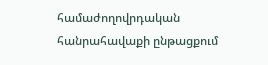համաժողովրդական հանրահավաքի ընթացքում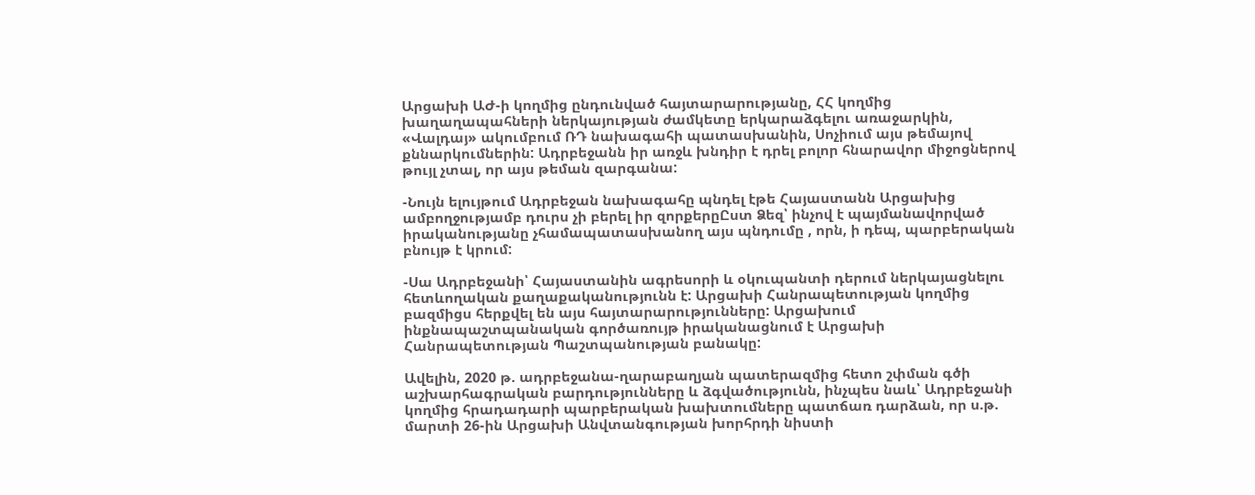Արցախի ԱԺ-ի կողմից ընդունված հայտարարությանը, ՀՀ կողմից խաղաղապահների ներկայության ժամկետը երկարաձգելու առաջարկին, «Վալդայ» ակումբում ՌԴ նախագահի պատասխանին, Սոչիում այս թեմայով քննարկումներին: Ադրբեջանն իր առջև խնդիր է դրել բոլոր հնարավոր միջոցներով թույլ չտալ, որ այս թեման զարգանա:

-Նույն ելույթում Ադրբեջան նախագահը պնդել էթե Հայաստանն Արցախից ամբողջությամբ դուրս չի բերել իր զորքերըԸստ Ձեզ՝ ինչով է պայմանավորված իրականությանը չհամապատասխանող այս պնդումը , որն, ի դեպ, պարբերական բնույթ է կրում:

-Սա Ադրբեջանի՝ Հայաստանին ագրեսորի և օկուպանտի դերում ներկայացնելու հետևողական քաղաքականությունն է: Արցախի Հանրապետության կողմից բազմիցս հերքվել են այս հայտարարությունները: Արցախում ինքնապաշտպանական գործառույթ իրականացնում է Արցախի Հանրապետության Պաշտպանության բանակը:

Ավելին, 2020 թ. ադրբեջանա-ղարաբաղյան պատերազմից հետո շփման գծի աշխարհագրական բարդությունները և ձգվածությունն, ինչպես նաև՝ Ադրբեջանի կողմից հրադադարի պարբերական խախտումները պատճառ դարձան, որ ս.թ. մարտի 26-ին Արցախի Անվտանգության խորհրդի նիստի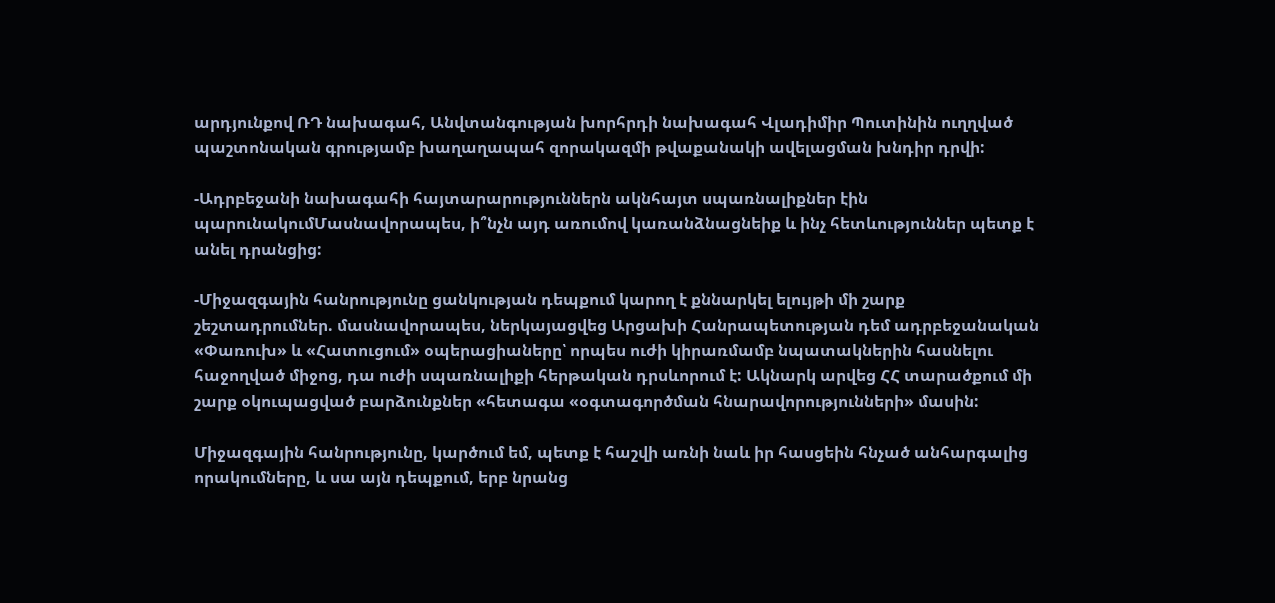արդյունքով ՌԴ նախագահ, Անվտանգության խորհրդի նախագահ Վլադիմիր Պուտինին ուղղված պաշտոնական գրությամբ խաղաղապահ զորակազմի թվաքանակի ավելացման խնդիր դրվի:

-Ադրբեջանի նախագահի հայտարարություններն ակնհայտ սպառնալիքներ էին պարունակումՄասնավորապես, ի՞նչն այդ առումով կառանձնացնեիք և ինչ հետևություններ պետք է անել դրանցից:

-Միջազգային հանրությունը ցանկության դեպքում կարող է քննարկել ելույթի մի շարք շեշտադրումներ. մասնավորապես, ներկայացվեց Արցախի Հանրապետության դեմ ադրբեջանական «Փառուխ» և «Հատուցում» օպերացիաները՝ որպես ուժի կիրառմամբ նպատակներին հասնելու հաջողված միջոց, դա ուժի սպառնալիքի հերթական դրսևորում է: Ակնարկ արվեց ՀՀ տարածքում մի շարք օկուպացված բարձունքներ «հետագա «օգտագործման հնարավորությունների» մասին:

Միջազգային հանրությունը, կարծում եմ, պետք է հաշվի առնի նաև իր հասցեին հնչած անհարգալից որակումները, և սա այն դեպքում, երբ նրանց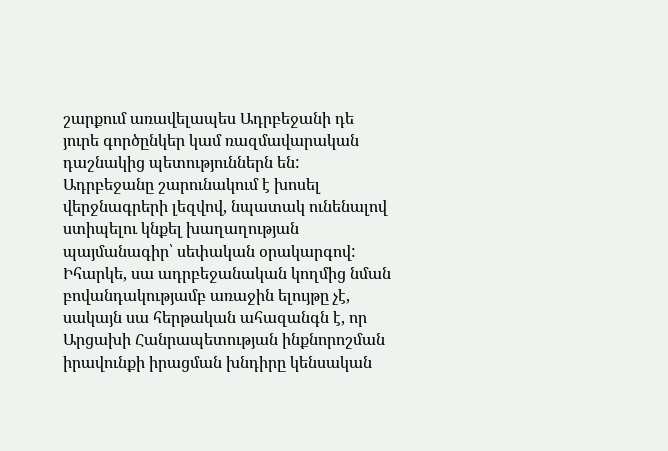շարքում առավելապես Ադրբեջանի դե յուրե գործընկեր կամ ռազմավարական դաշնակից պետություններն են: Ադրբեջանը շարունակում է խոսել վերջնագրերի լեզվով, նպատակ ունենալով ստիպելու կնքել խաղաղության պայմանագիր՝ սեփական օրակարգով: Իհարկե, սա ադրբեջանական կողմից նման բովանդակությամբ առաջին ելույթը չէ, սակայն սա հերթական ահազանգն է, որ Արցախի Հանրապետության ինքնորոշման իրավունքի իրացման խնդիրը կենսական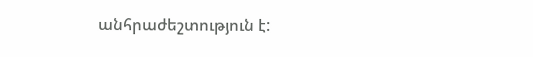անհրաժեշտություն է: